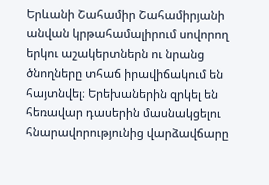Երևանի Շահամիր Շահամիրյանի անվան կրթահամալիրում սովորող երկու աշակերտներն ու նրանց ծնողները տհաճ իրավիճակում են հայտնվել։ Երեխաներին զրկել են հեռավար դասերին մասնակցելու հնարավորությունից վարձավճարը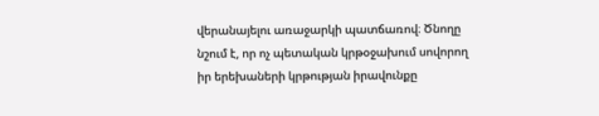վերանայելու առաջարկի պատճառով։ Ծնողը նշում է, որ ոչ պետական կրթօջախում սովորող իր երեխաների կրթության իրավունքը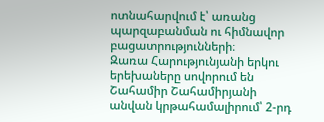ոտնահարվում է՝ առանց պարզաբանման ու հիմնավոր բացատրությունների։
Զառա Հարությունյանի երկու երեխաները սովորում են Շահամիր Շահամիրյանի անվան կրթահամալիրում՝ 2-րդ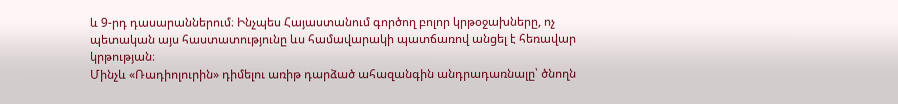և 9-րդ դասարաններում։ Ինչպես Հայաստանում գործող բոլոր կրթօջախները, ոչ պետական այս հաստատությունը ևս համավարակի պատճառով անցել է հեռավար կրթության։
Մինչև «Ռադիոլուրին» դիմելու առիթ դարձած ահազանգին անդրադառնալը՝ ծնողն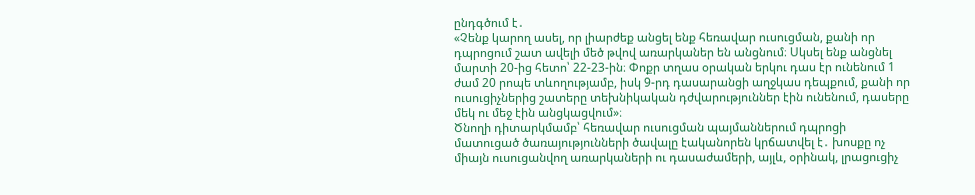ընդգծում է․
«Չենք կարող ասել, որ լիարժեք անցել ենք հեռավար ուսուցման, քանի որ դպրոցում շատ ավելի մեծ թվով առարկաներ են անցնում։ Սկսել ենք անցնել մարտի 20-ից հետո՝ 22-23-ին։ Փոքր տղաս օրական երկու դաս էր ունենում 1 ժամ 20 րոպե տևողությամբ, իսկ 9-րդ դասարանցի աղջկաս դեպքում, քանի որ ուսուցիչներից շատերը տեխնիկական դժվարություններ էին ունենում, դասերը մեկ ու մեջ էին անցկացվում»։
Ծնողի դիտարկմամբ՝ հեռավար ուսուցման պայմաններում դպրոցի մատուցած ծառայությունների ծավալը էականորեն կրճատվել է․ խոսքը ոչ միայն ուսուցանվող առարկաների ու դասաժամերի, այլև, օրինակ, լրացուցիչ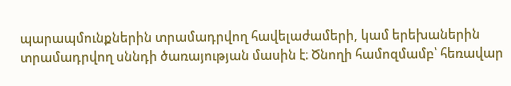պարապմունքներին տրամադրվող հավելաժամերի, կամ երեխաներին տրամադրվող սննդի ծառայության մասին է։ Ծնողի համոզմամբ՝ հեռավար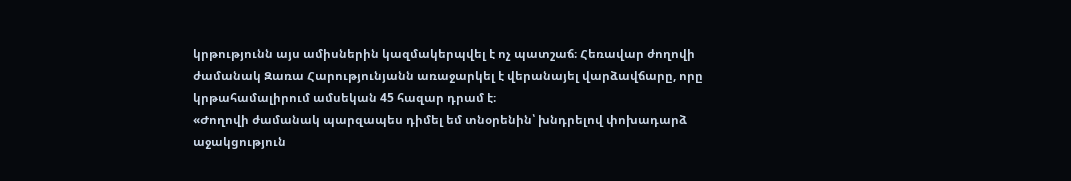կրթությունն այս ամիսներին կազմակերպվել է ոչ պատշաճ։ Հեռավար ժողովի ժամանակ Զառա Հարությունյանն առաջարկել է վերանայել վարձավճարը, որը կրթահամալիրում ամսեկան 45 հազար դրամ է։
«Ժողովի ժամանակ պարզապես դիմել եմ տնօրենին՝ խնդրելով փոխադարձ աջակցություն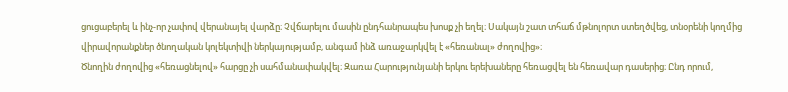ցուցաբերել և ինչ-որ չափով վերանայել վարձը։ Չվճարելու մասին ընդհանրապես խոսք չի եղել։ Սակայն շատ տհաճ մթնոլորտ ստեղծվեց, տնօրենի կողմից վիրավորանքներ ծնողական կոլեկտիվի ներկայությամբ, անգամ ինձ առաջարկվել է «հեռանալ» ժողովից»։
Ծնողին ժողովից «հեռացնելով» հարցը չի սահմանափակվել։ Զառա Հարությունյանի երկու երեխաները հեռացվել են հեռավար դասերից։ Ընդ որում,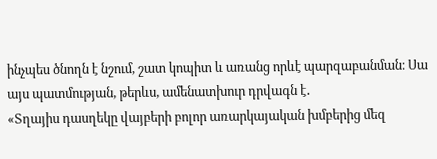ինչպես ծնողն է նշում, շատ կոպիտ և առանց որևէ պարզաբանման։ Սա այս պատմության, թերևս, ամենատխուր դրվագն է․
«Տղայիս դասղեկը վայբերի բոլոր առարկայական խմբերից մեզ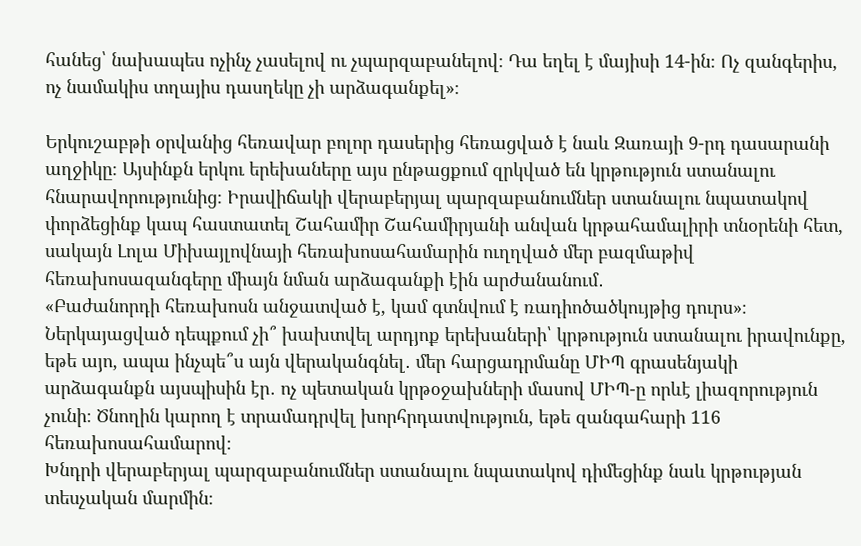հանեց՝ նախապես ոչինչ չասելով ու չպարզաբանելով։ Դա եղել է մայիսի 14-ին։ Ոչ զանգերիս, ոչ նամակիս տղայիս դասղեկը չի արձագանքել»։

Երկուշաբթի օրվանից հեռավար բոլոր դասերից հեռացված է նաև Զառայի 9-րդ դասարանի աղջիկը։ Այսինքն երկու երեխաները այս ընթացքում զրկված են կրթություն ստանալու հնարավորությունից։ Իրավիճակի վերաբերյալ պարզաբանումներ ստանալու նպատակով փորձեցինք կապ հաստատել Շահամիր Շահամիրյանի անվան կրթահամալիրի տնօրենի հետ, սակայն Լոլա Միխայլովնայի հեռախոսահամարին ուղղված մեր բազմաթիվ հեռախոսազանգերը միայն նման արձագանքի էին արժանանում․
«Բաժանորդի հեռախոսն անջատված է, կամ գտնվում է ռադիոծածկույթից դուրս»։
Ներկայացված դեպքում չի՞ խախտվել արդյոք երեխաների՝ կրթություն ստանալու իրավունքը, եթե այո, ապա ինչպե՞ս այն վերականգնել․ մեր հարցադրմանը ՄԻՊ գրասենյակի արձագանքն այսպիսին էր․ ոչ պետական կրթօջախների մասով ՄԻՊ-ը որևէ լիազորություն չունի։ Ծնողին կարող է տրամադրվել խորհրդատվություն, եթե զանգահարի 116 հեռախոսահամարով։
Խնդրի վերաբերյալ պարզաբանումներ ստանալու նպատակով դիմեցինք նաև կրթության տեսչական մարմին։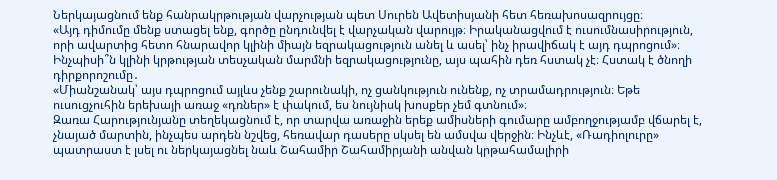Ներկայացնում ենք հանրակրթության վարչության պետ Սուրեն Ավետիսյանի հետ հեռախոսազրույցը։
«Այդ դիմումը մենք ստացել ենք, գործը ընդունվել է վարչական վարույթ։ Իրականացվում է ուսումնասիրություն, որի ավարտից հետո հնարավոր կլինի միայն եզրակացություն անել և ասել՝ ինչ իրավիճակ է այդ դպրոցում»։
Ինչպիսի՞ն կլինի կրթության տեսչական մարմնի եզրակացությունը, այս պահին դեռ հստակ չէ։ Հստակ է ծնողի դիրքորոշումը․
«Միանշանակ՝ այս դպրոցում այլևս չենք շարունակի, ոչ ցանկություն ունենք, ոչ տրամադրություն։ Եթե ուսուցչուհին երեխայի առաջ «դռներ» է փակում, ես նույնիսկ խոսքեր չեմ գտնում»։
Զառա Հարությունյանը տեղեկացնում է, որ տարվա առաջին երեք ամիսների գումարը ամբողջությամբ վճարել է, չնայած մարտին, ինչպես արդեն նշվեց, հեռավար դասերը սկսել են ամսվա վերջին։ Ինչևէ, «Ռադիոլուրը» պատրաստ է լսել ու ներկայացնել նաև Շահամիր Շահամիրյանի անվան կրթահամալիրի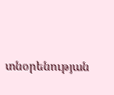տնօրենության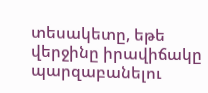տեսակետը, եթե վերջինը իրավիճակը պարզաբանելու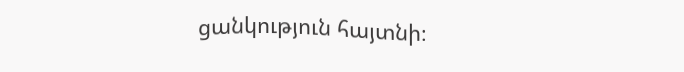ցանկություն հայտնի։